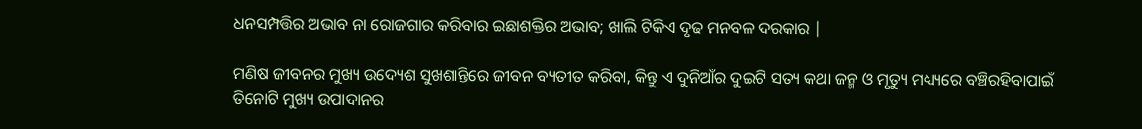ଧନସମ୍ପତ୍ତିର ଅଭାବ ନା ରୋଜଗାର କରିବାର ଇଛାଶକ୍ତିର ଅଭାବ; ଖାଲି ଟିକିଏ ଦୃଢ ମନବଳ ଦରକାର |

ମଣିଷ ଜୀବନର ମୁଖ୍ୟ ଉଦ୍ୟେଶ ସୁଖଶାନ୍ତିରେ ଜୀବନ ବ୍ୟତୀତ କରିବା, କିନ୍ତୁ ଏ ଦୁନିଆଁର ଦୁଇଟି ସତ୍ୟ କଥା ଜନ୍ମ ଓ ମୃତ୍ୟୁ ମଧ୍ୟ୍ୟରେ ବଞ୍ଚିରହିବାପାଇଁ ତିନୋଟି ମୁଖ୍ୟ ଉପାଦାନର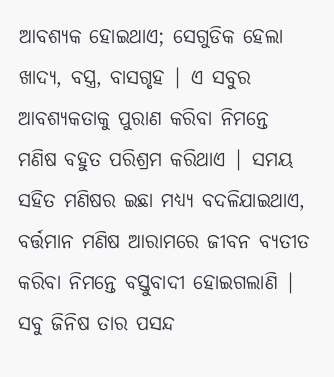ଆବଶ୍ୟକ ହୋଇଥାଏ; ସେଗୁଡିକ ହେଲା ଖାଦ୍ୟ, ବସ୍ତ୍ର, ବାସଗୃହ | ଏ ସବୁର ଆବଶ୍ୟକତାକୁ ପୁରାଣ କରିବା ନିମନ୍ତେ ମଣିଷ ବହୁତ ପରିଶ୍ରମ କରିଥାଏ | ସମୟ ସହିତ ମଣିଷର ଇଛା ମଧ୍ୟ୍ୟ ବଦଳିଯାଇଥାଏ, ବର୍ତ୍ତମାନ ମଣିଷ ଆରାମରେ ଜୀବନ ବ୍ୟତୀତ କରିବା ନିମନ୍ତେ ବସ୍ତୁବାଦୀ ହୋଇଗଲାଣି | ସବୁ ଜିନିଷ ତାର ପସନ୍ଦ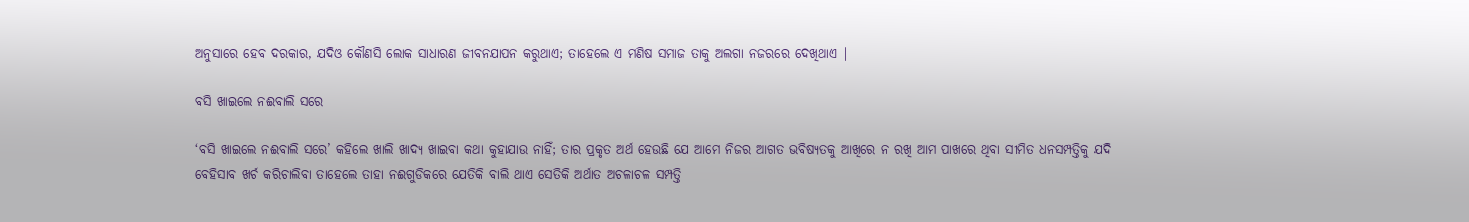ଅନୁସାରେ ହେବ ଦରକାର, ଯଦିଓ କୌଣସି ଲୋକ ସାଧାରଣ ଜୀବନଯାପନ କରୁଥାଏ; ତାହେଲେ ଏ ମଣିଷ ସମାଜ ତାକୁ ଅଲଗା ନଜରରେ ଦେଖିଥାଏ |

ବସି ଖାଇଲେ ନଈବାଲି ସରେ

‘ବସି ଖାଇଲେ ନଈବାଲି ସରେ’ କହିଲେ ଖାଲି ଖାଦ୍ୟ ଖାଇବା କଥା କୁହାଯାଉ ନାହିଁ; ତାର ପ୍ରକୃତ ଅର୍ଥ ହେଉଛି ଯେ ଆମେ ନିଜର ଆଗତ ଭବିଷ୍ୟତକୁ ଆଖିରେ ନ ରଖି ଆମ ପାଖରେ ଥିବା ସୀମିତ ଧନସମ୍ପତ୍ତିକୁ ଯଦି ବେହିସାବ ଖର୍ଚ କରିଚାଲିବା ତାହେଲେ ତାହା ନଈଗୁଡିକରେ ଯେତିକି ବାଲି ଥାଏ ସେତିକି ଅର୍ଥାତ ଅଚଳାଚଳ ସମ୍ପତ୍ତି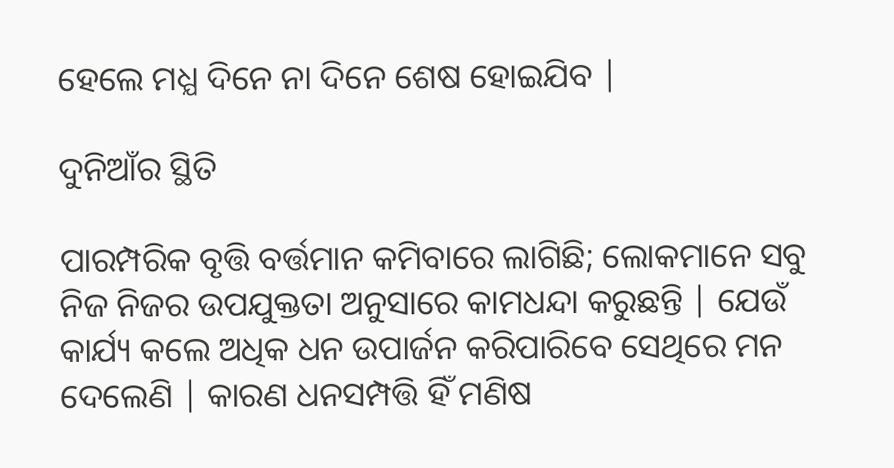ହେଲେ ମଧ୍ଯ ଦିନେ ନା ଦିନେ ଶେଷ ହୋଇଯିବ |

ଦୁନିଆଁର ସ୍ଥିତି

ପାରମ୍ପରିକ ବୃତ୍ତି ବର୍ତ୍ତମାନ କମିବାରେ ଲାଗିଛି; ଲୋକମାନେ ସବୁ ନିଜ ନିଜର ଉପଯୁକ୍ତତା ଅନୁସାରେ କାମଧନ୍ଦା କରୁଛନ୍ତି | ଯେଉଁ କାର୍ଯ୍ୟ କଲେ ଅଧିକ ଧନ ଉପାର୍ଜନ କରିପାରିବେ ସେଥିରେ ମନ ଦେଲେଣି | କାରଣ ଧନସମ୍ପତ୍ତି ହିଁ ମଣିଷ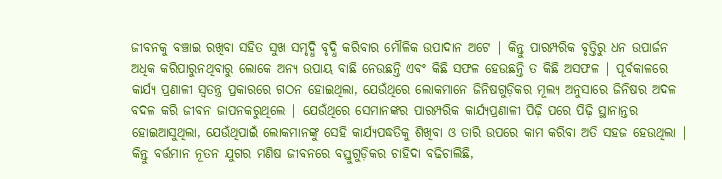ଜୀବନକୁ ବଞ୍ଚାଇ ରଖିବା ସହିତ ସୁଖ ସମୃଦ୍ଧି ବୃଦ୍ଧି କରିବାର ମୌଳିକ ଉପାଦାନ ଅଟେ | କିନ୍ତୁ ପାରମ୍ପରିକ ବୃତ୍ତିରୁ ଧନ ଉପାର୍ଜନ  ଅଧିକ କରିପାରୁନଥିବାରୁ ଲୋକେ ଅନ୍ୟ ଉପାୟ ବାଛି ନେଉଛନ୍ତି ଏବଂ କିଛି ସଫଳ ହେଉଛନ୍ତି ତ କିଛି ଅସଫଳ | ପୂର୍ବକାଳରେ କାର୍ଯ୍ୟ ପ୍ରଣାଳୀ ସ୍ୱତନ୍ତ୍ର ପ୍ରକାରରେ ଗଠନ ହୋଇଥିଲା, ଯେଉଁଥିରେ ଲୋକମାନେ ଜିନିଷଗୁଡ଼ିକର ମୂଲ୍ୟ ଅନୁସାରେ ଜିନିଷର ଅଦଳ ବଦଳ କରି ଜୀବନ ଜାପନକରୁଥିଲେ | ଯେଉଁଥିରେ ସେମାନଙ୍କର ପାରମ୍ପରିକ କାର୍ଯ୍ୟପ୍ରଣାଳୀ ପିଢ଼ି ପରେ ପିଢ଼ି ସ୍ଥାନାନ୍ତର ହୋଇଆସୁଥିଲା, ଯେଉଁଥିପାଇଁ ଲୋକମାନଙ୍କୁ ସେହି କାର୍ଯ୍ୟପଦ୍ଧତିକୁ ଶିଖିବା ଓ ତାରି ଉପରେ କାମ କରିବା ଅତି ସହଜ ହେଉଥିଲା | କିନ୍ତୁ ବର୍ତ୍ତମାନ ନୂତନ ଯୁଗର ମଣିଷ ଜୀବନରେ ବସ୍ତୁଗୁଡ଼ିକର ଚାହିଦା ବଢିଚାଲିଛି,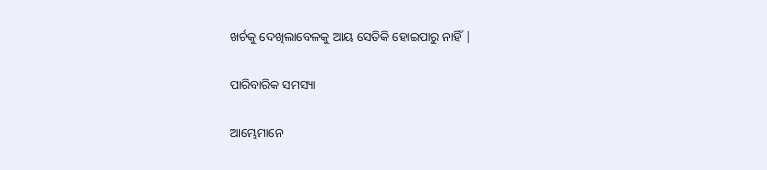ଖର୍ଚକୁ ଦେଖିଲାବେଳକୁ ଆୟ ସେତିକି ହୋଇପାରୁ ନାହିଁ |

ପାରିବାରିକ ସମସ୍ୟା

ଆମ୍ଭେମାନେ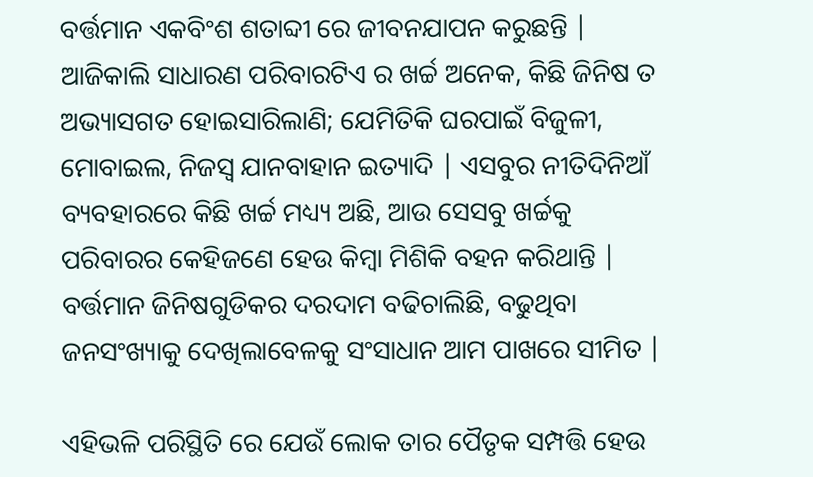ବର୍ତ୍ତମାନ ଏକବିଂଶ ଶତାବ୍ଦୀ ରେ ଜୀବନଯାପନ କରୁଛନ୍ତି | ଆଜିକାଲି ସାଧାରଣ ପରିବାରଟିଏ ର ଖର୍ଚ୍ଚ ଅନେକ, କିଛି ଜିନିଷ ତ ଅଭ୍ୟାସଗତ ହୋଇସାରିଲାଣି; ଯେମିତିକି ଘରପାଇଁ ବିଜୁଳୀ, ମୋବାଇଲ, ନିଜସ୍ୱ ଯାନବାହାନ ଇତ୍ୟାଦି | ଏସବୁର ନୀତିଦିନିଆଁ ବ୍ୟବହାରରେ କିଛି ଖର୍ଚ୍ଚ ମଧ୍ୟ୍ୟ ଅଛି, ଆଉ ସେସବୁ ଖର୍ଚ୍ଚକୁ ପରିବାରର କେହିଜଣେ ହେଉ କିମ୍ବା ମିଶିକି ବହନ କରିଥାନ୍ତି | ବର୍ତ୍ତମାନ ଜିନିଷଗୁଡିକର ଦରଦାମ ବଢିଚାଲିଛି, ବଢୁଥିବା ଜନସଂଖ୍ୟାକୁ ଦେଖିଲାବେଳକୁ ସଂସାଧାନ ଆମ ପାଖରେ ସୀମିତ |

ଏହିଭଳି ପରିସ୍ଥିତି ରେ ଯେଉଁ ଲୋକ ତାର ପୈତୃକ ସମ୍ପତ୍ତି ହେଉ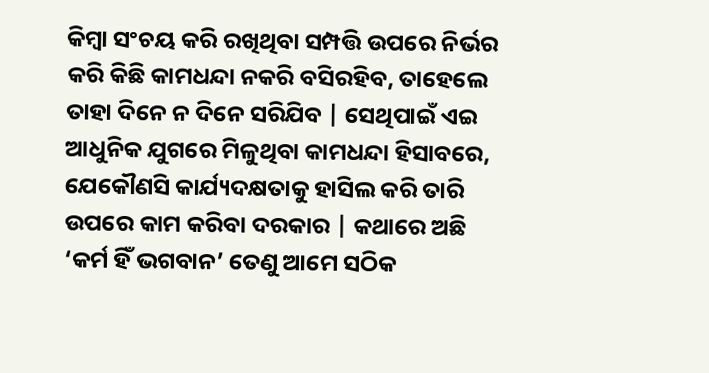କିମ୍ବା ସଂଚୟ କରି ରଖିଥିବା ସମ୍ପତ୍ତି ଉପରେ ନିର୍ଭର କରି କିଛି କାମଧନ୍ଦା ନକରି ବସିରହିବ, ତାହେଲେ ତାହା ଦିନେ ନ ଦିନେ ସରିଯିବ | ସେଥିପାଇଁ ଏଇ ଆଧୁନିକ ଯୁଗରେ ମିଳୁଥିବା କାମଧନ୍ଦା ହିସାବରେ, ଯେକୌଣସି କାର୍ଯ୍ୟଦକ୍ଷତାକୁ ହାସିଲ କରି ତାରି ଉପରେ କାମ କରିବା ଦରକାର | କଥାରେ ଅଛି ‘କର୍ମ ହିଁ ଭଗବାନ’ ତେଣୁ ଆମେ ସଠିକ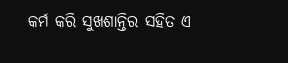କର୍ମ କରି ସୁଖଶାନ୍ତିର ସହିତ ଏ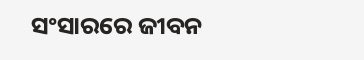ସଂସାରରେ ଜୀବନ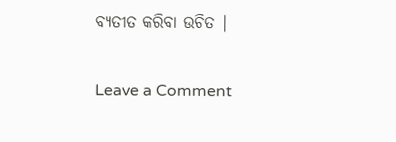ବ୍ୟତୀତ କରିବା ଉଚିତ |

Leave a Comment